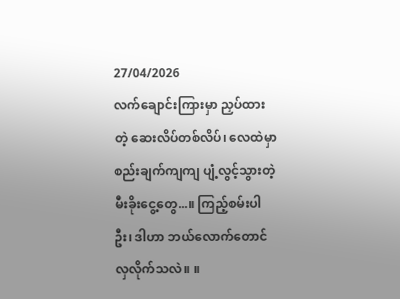27/04/2026
လက်ချောင်းကြားမှာ ညှပ်ထားတဲ့ ဆေးလိပ်တစ်လိပ်၊ လေထဲမှာ စည်းချက်ကျကျ ပျံ့လွင့်သွားတဲ့ မီးခိုးငွေ့တွေ...။ ကြည့်စမ်းပါဦး၊ ဒါဟာ ဘယ်လောက်တောင် လှလိုက်သလဲ။ ။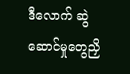ဒီလောက် ဆွဲဆောင်မှုတွေညှိ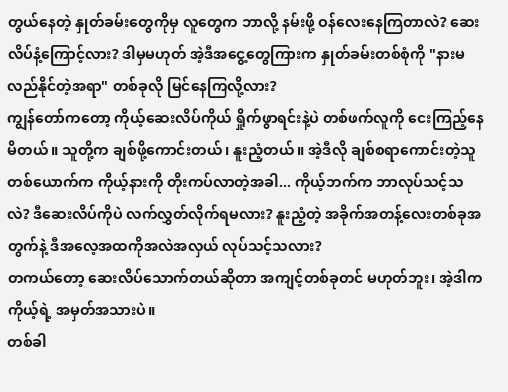တွယ်နေတဲ့ နှုတ်ခမ်းတွေကိုမှ လူတွေက ဘာလို့ နမ်းဖို့ ဝန်လေးနေကြတာလဲ? ဆေးလိပ်နံ့ကြောင့်လား? ဒါမှမဟုတ် အဲ့ဒီအငွေ့တွေကြားက နှုတ်ခမ်းတစ်စုံကို "နားမလည်နိုင်တဲ့အရာ" တစ်ခုလို မြင်နေကြလို့လား?
ကျွန်တော်ကတော့ ကိုယ့်ဆေးလိပ်ကိုယ် ရှိုက်ဖွာရင်းနဲ့ပဲ တစ်ဖက်လူကို ငေးကြည့်နေမိတယ်။ သူတို့က ချစ်ဖို့ကောင်းတယ်၊ နူးညံ့တယ်။ အဲ့ဒီလို ချစ်စရာကောင်းတဲ့သူတစ်ယောက်က ကိုယ့်နားကို တိုးကပ်လာတဲ့အခါ... ကိုယ့်ဘက်က ဘာလုပ်သင့်သလဲ? ဒီဆေးလိပ်ကိုပဲ လက်လွှတ်လိုက်ရမလား? နူးညံ့တဲ့ အခိုက်အတန့်လေးတစ်ခုအတွက်နဲ့ ဒီအလေ့အထကိုအလဲအလှယ် လုပ်သင့်သလား?
တကယ်တော့ ဆေးလိပ်သောက်တယ်ဆိုတာ အကျင့်တစ်ခုတင် မဟုတ်ဘူး၊ အဲ့ဒါက ကိုယ့်ရဲ့ အမှတ်အသားပဲ။
တစ်ခါ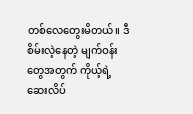တစ်လေတွေးမိတယ်။ ဒီစိမ်းလဲ့နေတဲ့ မျက်ဝန်းတွေအတွက် ကိုယ့်ရဲ့ ဆေးလိပ်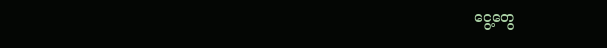ငွေ့တွေ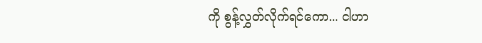ကို စွန့်လွှတ်လိုက်ရင်ကော... ငါဟာ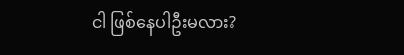ငါ ဖြစ်နေပါဦးမလား?